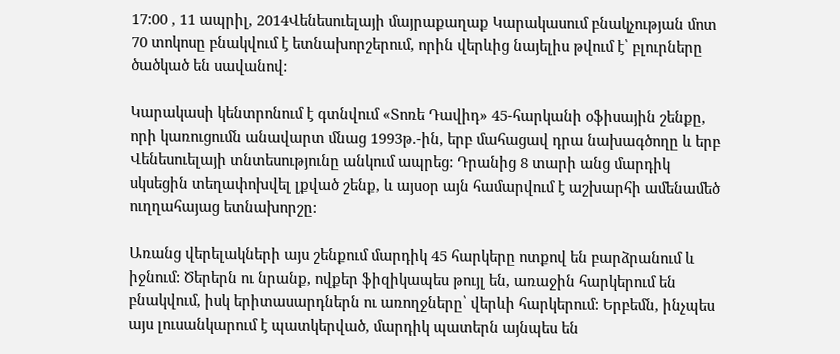17:00 , 11 ապրիլ, 2014Վենեսուելայի մայրաքաղաք Կարակասում բնակչության մոտ 70 տոկոսը բնակվում է ետնախորշերում, որին վերևից նայելիս թվում է՝ բլուրները ծածկած են սավանով:

Կարակասի կենտրոնում է գտնվում «Տոռե Դավիդ» 45-հարկանի օֆիսային շենքը, որի կառուցումն անավարտ մնաց 1993թ.-ին, երբ մահացավ դրա նախագծողը և երբ Վենեսուելայի տնտեսությունը անկում ապրեց: Դրանից 8 տարի անց մարդիկ սկսեցին տեղափոխվել լքված շենք, և այսօր այն համարվում է աշխարհի ամենամեծ ուղղահայաց ետնախորշը:

Առանց վերելակների այս շենքում մարդիկ 45 հարկերը ոտքով են բարձրանում և իջնում: Ծերերն ու նրանք, ովքեր ֆիզիկապես թույլ են, առաջին հարկերում են բնակվում, իսկ երիտասարդներն ու առողջները՝ վերևի հարկերում: Երբեմն, ինչպես այս լուսանկարում է պատկերված, մարդիկ պատերն այնպես են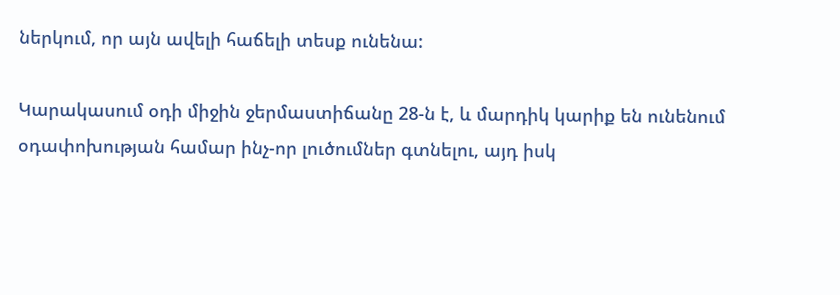ներկում, որ այն ավելի հաճելի տեսք ունենա:

Կարակասում օդի միջին ջերմաստիճանը 28-ն է, և մարդիկ կարիք են ունենում օդափոխության համար ինչ-որ լուծումներ գտնելու, այդ իսկ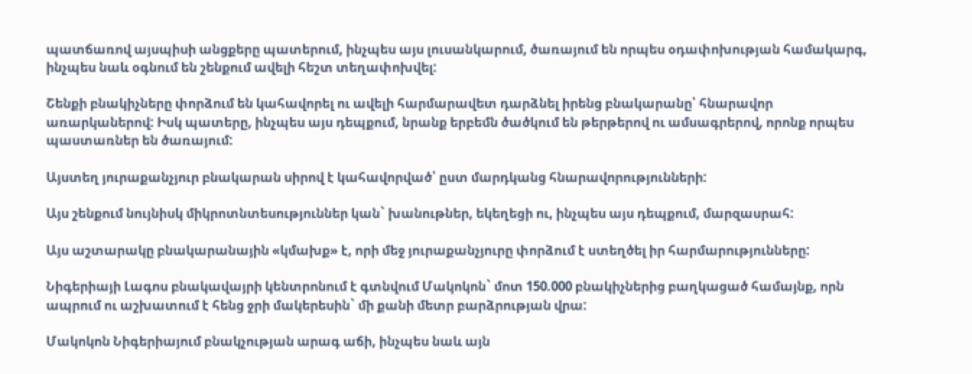պատճառով այսպիսի անցքերը պատերում, ինչպես այս լուսանկարում, ծառայում են որպես օդափոխության համակարգ, ինչպես նաև օգնում են շենքում ավելի հեշտ տեղափոխվել:

Շենքի բնակիչները փորձում են կահավորել ու ավելի հարմարավետ դարձնել իրենց բնակարանը՝ հնարավոր առարկաներով: Իսկ պատերը, ինչպես այս դեպքում, նրանք երբեմն ծածկում են թերթերով ու ամսագրերով, որոնք որպես պաստառներ են ծառայում:

Այստեղ յուրաքանչյուր բնակարան սիրով է կահավորված՝ ըստ մարդկանց հնարավորությունների:

Այս շենքում նույնիսկ միկրոտնտեսություններ կան` խանութներ, եկեղեցի ու, ինչպես այս դեպքում, մարզասրահ:

Այս աշտարակը բնակարանային «կմախք» է, որի մեջ յուրաքանչյուրը փորձում է ստեղծել իր հարմարությունները:

Նիգերիայի Լագոս բնակավայրի կենտրոնում է գտնվում Մակոկոն` մոտ 150.000 բնակիչներից բաղկացած համայնք, որն ապրում ու աշխատում է հենց ջրի մակերեսին` մի քանի մետր բարձրության վրա:

Մակոկոն Նիգերիայում բնակչության արագ աճի, ինչպես նաև այն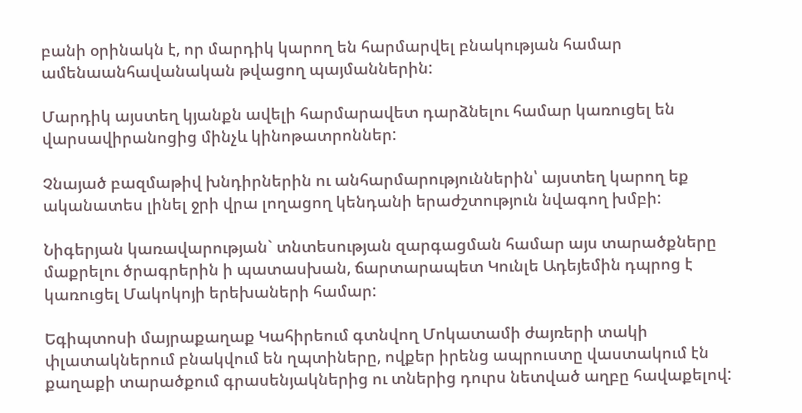բանի օրինակն է, որ մարդիկ կարող են հարմարվել բնակության համար ամենաանհավանական թվացող պայմաններին:

Մարդիկ այստեղ կյանքն ավելի հարմարավետ դարձնելու համար կառուցել են վարսավիրանոցից մինչև կինոթատրոններ:

Չնայած բազմաթիվ խնդիրներին ու անհարմարություններին՝ այստեղ կարող եք ականատես լինել ջրի վրա լողացող կենդանի երաժշտություն նվագող խմբի:

Նիգերյան կառավարության` տնտեսության զարգացման համար այս տարածքները մաքրելու ծրագրերին ի պատասխան, ճարտարապետ Կունլե Ադեյեմին դպրոց է կառուցել Մակոկոյի երեխաների համար:

Եգիպտոսի մայրաքաղաք Կահիրեում գտնվող Մոկատամի ժայռերի տակի փլատակներում բնակվում են ղպտիները, ովքեր իրենց ապրուստը վաստակում էն քաղաքի տարածքում գրասենյակներից ու տներից դուրս նետված աղբը հավաքելով: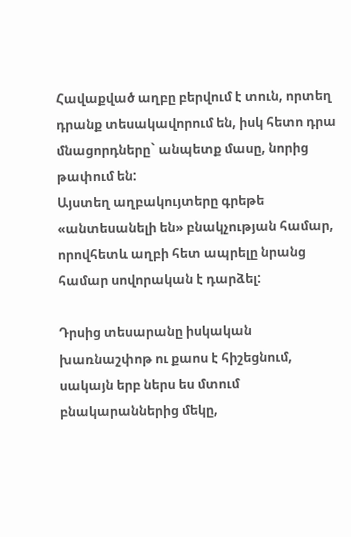Հավաքված աղբը բերվում է տուն, որտեղ դրանք տեսակավորում են, իսկ հետո դրա մնացորդները` անպետք մասը, նորից թափում են:
Այստեղ աղբակույտերը գրեթե «անտեսանելի են» բնակչության համար, որովհետև աղբի հետ ապրելը նրանց համար սովորական է դարձել:

Դրսից տեսարանը իսկական խառնաշփոթ ու քաոս է հիշեցնում, սակայն երբ ներս ես մտում բնակարաններից մեկը,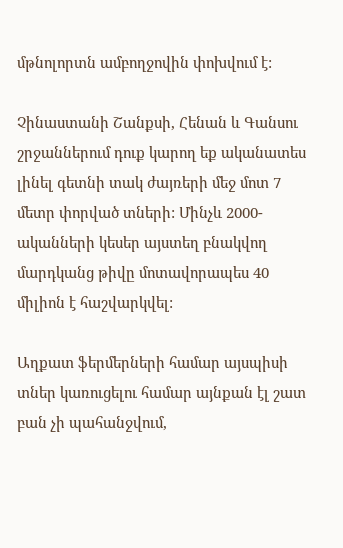մթնոլորտն ամբողջովին փոխվում է:

Չինաստանի Շանքսի, Հենան և Գանսու շրջաններում դուք կարող եք ականատես լինել գետնի տակ ժայռերի մեջ մոտ 7 մետր փորված տների: Մինչև 2000-ականների կեսեր այստեղ բնակվող մարդկանց թիվը մոտավորապես 40 միլիոն է հաշվարկվել:

Աղքատ ֆերմերների համար այսպիսի տներ կառուցելու համար այնքան էլ շատ բան չի պահանջվում,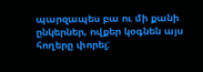պարզապես բա ու մի քանի ընկերներ, ովքեր կօգնեն այս հողերը փորել: